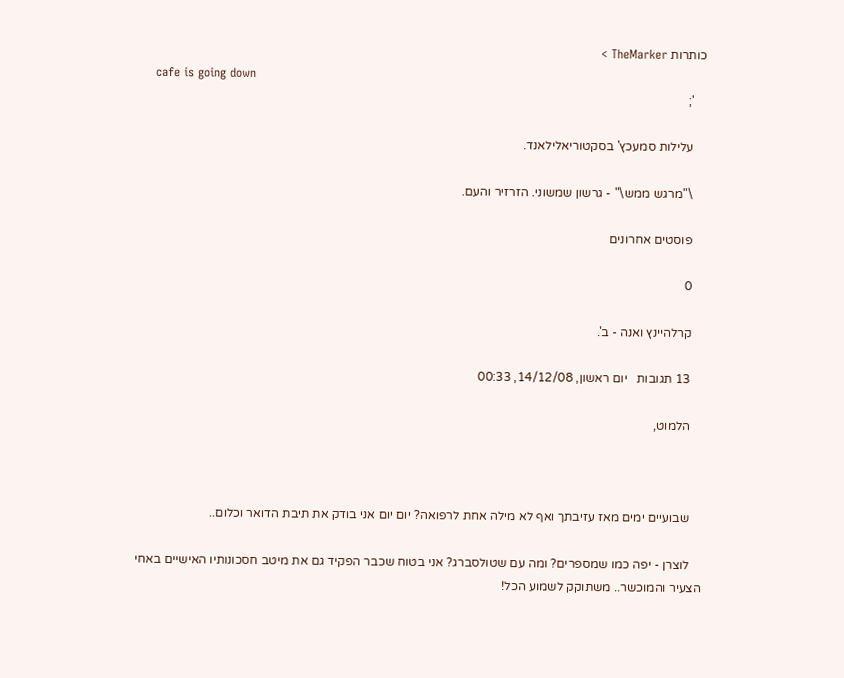כותרות TheMarker >
    cafe is going down
    ';

    עלילות סמעכץ' בסקטוריאלילאנד.

    \"מרגש ממש\" - גרשון שמשוני. הזרזיר והעם.

    פוסטים אחרונים

    0

    קרלהיינץ ואנה - ב'.

    13 תגובות   יום ראשון, 14/12/08, 00:33

    הלמוט,



    שבועיים ימים מאז עזיבתך ואף לא מילה אחת לרפואה? יום יום אני בודק את תיבת הדואר וכלום..

    לוצרן - יפה כמו שמספרים? ומה עם שטולסברג? אני בטוח שכבר הפקיד גם את מיטב חסכונותיו האישיים באחי הצעיר והמוכשר.. משתוקק לשמוע הכל!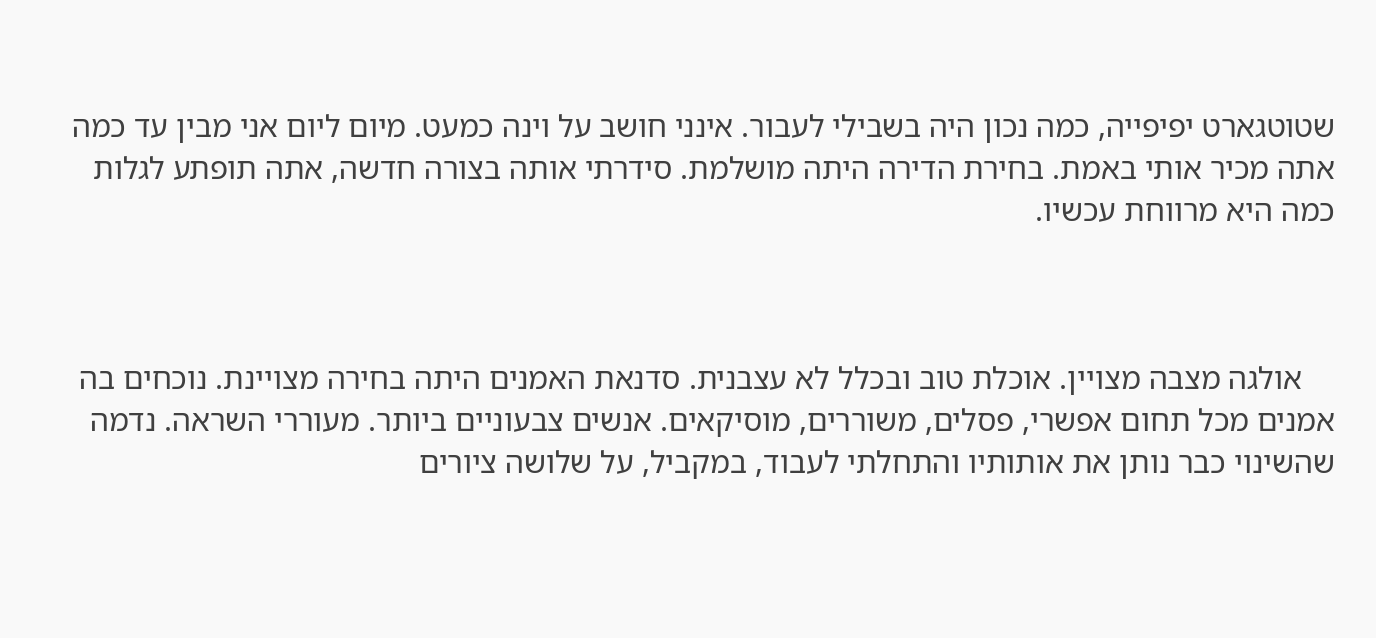שטוטגארט יפיפייה, כמה נכון היה בשבילי לעבור. אינני חושב על וינה כמעט. מיום ליום אני מבין עד כמה אתה מכיר אותי באמת. בחירת הדירה היתה מושלמת. סידרתי אותה בצורה חדשה, אתה תופתע לגלות כמה היא מרווחת עכשיו.



    אולגה מצבה מצויין. אוכלת טוב ובכלל לא עצבנית. סדנאת האמנים היתה בחירה מצויינת. נוכחים בה אמנים מכל תחום אפשרי, פסלים, משוררים, מוסיקאים. אנשים צבעוניים ביותר. מעוררי השראה. נדמה שהשינוי כבר נותן את אותותיו והתחלתי לעבוד, במקביל, על שלושה ציורים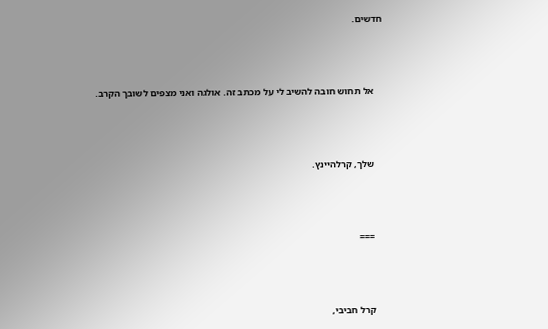חדשים.



    אל תחוש חובה להשיב לי על מכתב זה. אולגה ואני מצפים לשובך הקרב.



    שלך, קרלהיינץ.



    ===



    קרל חביבי,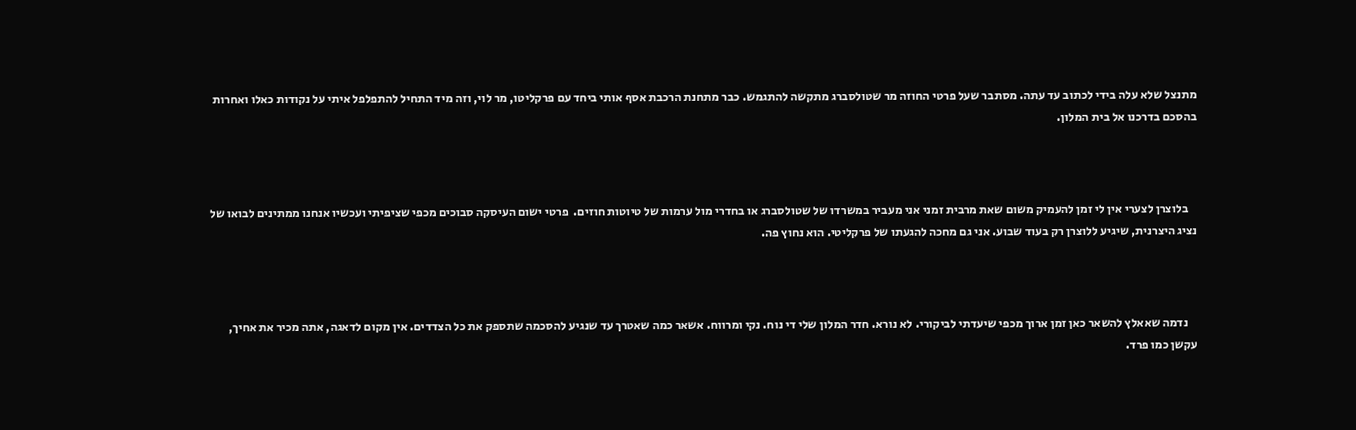מתנצל שלא עלה בידי לכתוב עד עתה. מסתבר שעל פרטי החוזה מר שטולסברג מתקשה להתגמש. כבר מתחנת הרכבת אסף אותי ביחד עם פרקליטו, מר לוי, וזה מיד התחיל להתפלפל איתי על נקודות כאלו ואחרות בהסכם בדרכנו אל בית המלון.



    בלוצרן לצערי אין לי זמן להעמיק משום שאת מרבית זמני אני מעביר במשרדו של שטולסברג או בחדרי מול ערמות של טיוטות חוזים.  פרטי ישום העיסקה סבוכים מכפי שציפיתי ועכשיו אנחנו ממתינים לבואו של נציג היצרנית, שיגיע ללוצרן רק בעוד שבוע. אני גם מחכה להגעתו של פרקליטי. הוא נחוץ פה.



    נדמה שאאלץ להשאר כאן זמן ארוך מכפי שיעדתי לביקורי. לא נורא. חדר המלון שלי די נוח. נקי ומרווח. אשאר כמה שאטרך עד שנגיע להסכמה שתספק את כל הצדדים. אין מקום לדאגה, אתה מכיר את אחיך, עקשן כמו פרד.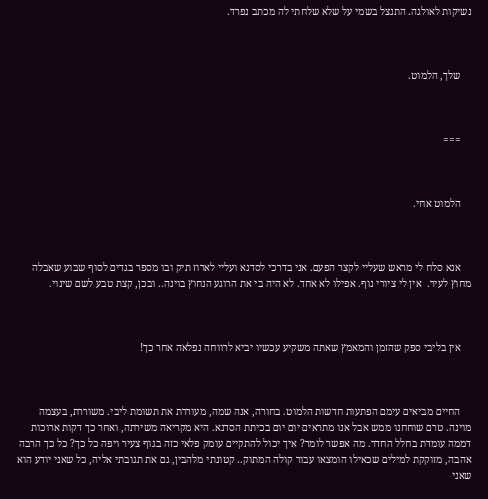נשיקות לאולגה. התנצל בשמי על שלא שלחתי לה מכתב נפרד.



    שלך, הלמוט.



    ===



    הלמוט אחי.



    אנא סלח לי מראש שעליי לקצר הפעם. אני בדרכי לסדנא ועליי לארוז תיק ובו מספר בגדים לסוף שבוע שאבלה מחוץ לעיר.  אין לי ציורי נוף. אפילו לא אחד. לא היה בי את הרוגע הנחוץ בוינה.. ובכן, קצת טבע לשם שינוי.



    אין בליבי ספק שהזמן והמאמץ שאתה משקיע עכשיו יביא לרווחה נפלאה אחר כך!



    החיים מביאים עימם הפתעות חדשות הלמוט. בחורה, אנה שמה, מעוררת את תשומת ליבי. משוררת, בעצמה מוינה. טרם שוחחנו ממש אבל אנו מתראים יום יום בכיתת הסדנא. היא מקריאה משירתה, ואחר כך דקות ארוכות דממה עומדת בחלל החדר. מה אפשר לומר? איך יכול להתקיים עומק פלאי כזה בגוף צעיר ויפה כל כך? כל כך הרבה אהבה, מזוקקת למילים שכאילו הומצאו עבור קולה המתוק.. קטונתי מלהבין, גם את תגובתי אליה, כל שאני יודע הוא שאני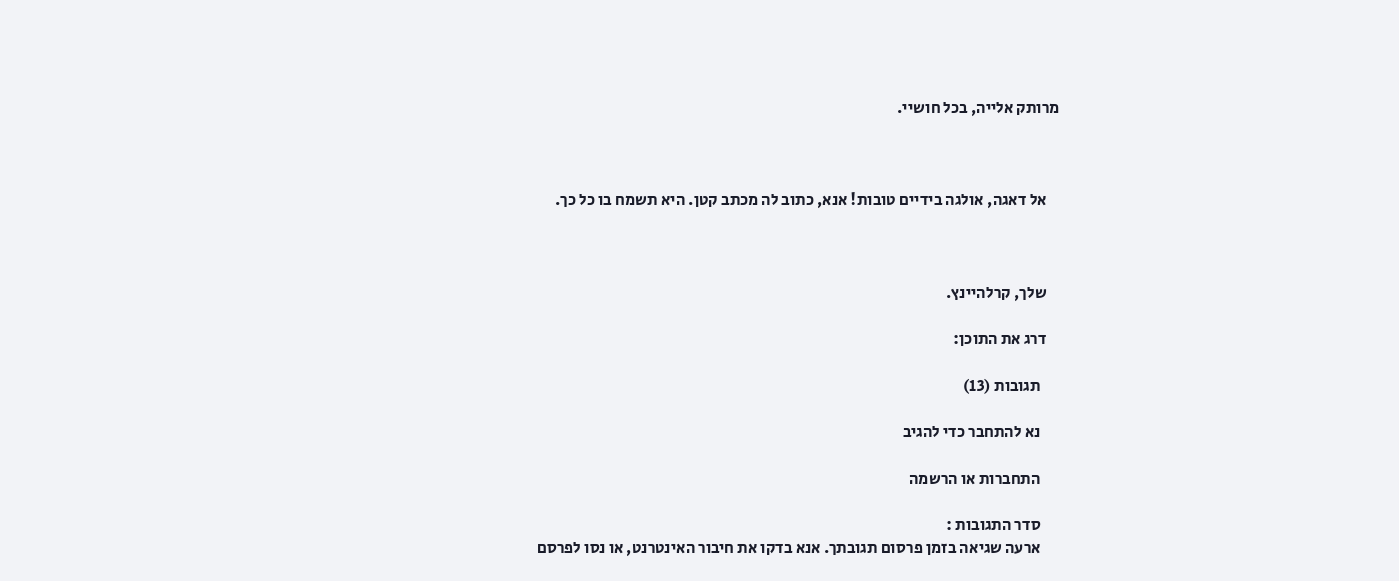מרותק אלייה, בכל חושיי.



    אל דאגה, אולגה בידיים טובות! אנא, כתוב לה מכתב קטן. היא תשמח בו כל כך.



    שלך, קרלהיינץ.

    דרג את התוכן:

      תגובות (13)

      נא להתחבר כדי להגיב

      התחברות או הרשמה

      סדר התגובות :
      ארעה שגיאה בזמן פרסום תגובתך. אנא בדקו את חיבור האינטרנט, או נסו לפרסם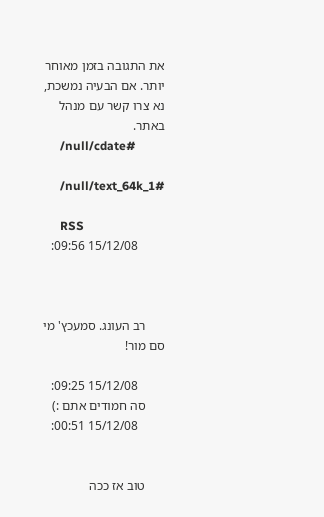את התגובה בזמן מאוחר יותר. אם הבעיה נמשכת, נא צרו קשר עם מנהל באתר.
      /null/cdate#

      /null/text_64k_1#

      RSS
        15/12/08 09:56:



      רב העונג. סמעכץ' מי סם מור!

        15/12/08 09:25:
      סה חמודים אתם :)
        15/12/08 00:51:


      טוב אז ככה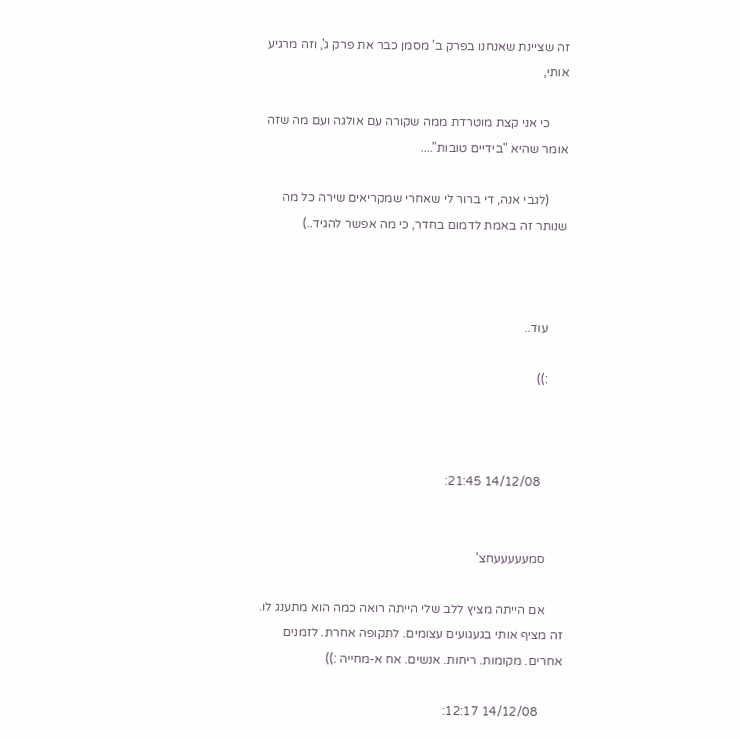זה שציינת שאנחנו בפרק ב' מסמן כבר את פרק ג', וזה מרגיע אותי,

      כי אני קצת מוטרדת ממה שקורה עם אולגה ועם מה שזה אומר שהיא "בידיים טובות"....

      (לגבי אנה, די ברור לי שאחרי שמקריאים שירה כל מה שנותר זה באמת לדמום בחדר, כי מה אפשר להגיד..)



      עוד..

      :))



        14/12/08 21:45:


      סמעעעעעחצ'

      אם הייתה מציץ ללב שלי הייתה רואה כמה הוא מתענג לו. זה מציף אותי בגעגועים עצומים. לתקופה אחרת. לזמנים אחרים. מקומות. ריחות. אנשים. אח א-מחייה :))

        14/12/08 12:17: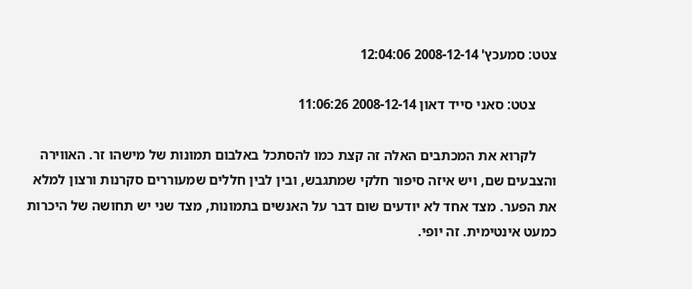צטט: סמעכץ' 2008-12-14 12:04:06

      צטט: סאני סייד דאון 2008-12-14 11:06:26

      לקרוא את המכתבים האלה זה קצת כמו להסתכל באלבום תמונות של מישהו זר. האווירה והצבעים שם, ויש איזה סיפור חלקי שמתגבש, ובין לבין חללים שמעוררים סקרנות ורצון למלא את הפער. מצד אחד לא יודעים שום דבר על האנשים בתמונות, מצד שני יש תחושה של היכרות כמעט אינטימית. זה יופי.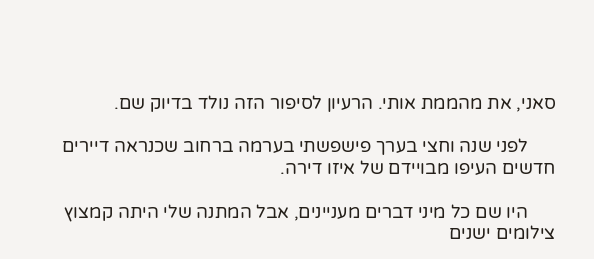סאני, את מהממת אותי. הרעיון לסיפור הזה נולד בדיוק שם.

      לפני שנה וחצי בערך פישפשתי בערמה ברחוב שכנראה דיירים חדשים העיפו מבויידם של איזו דירה.

      היו שם כל מיני דברים מעניינים, אבל המתנה שלי היתה קמצוץ צילומים ישנים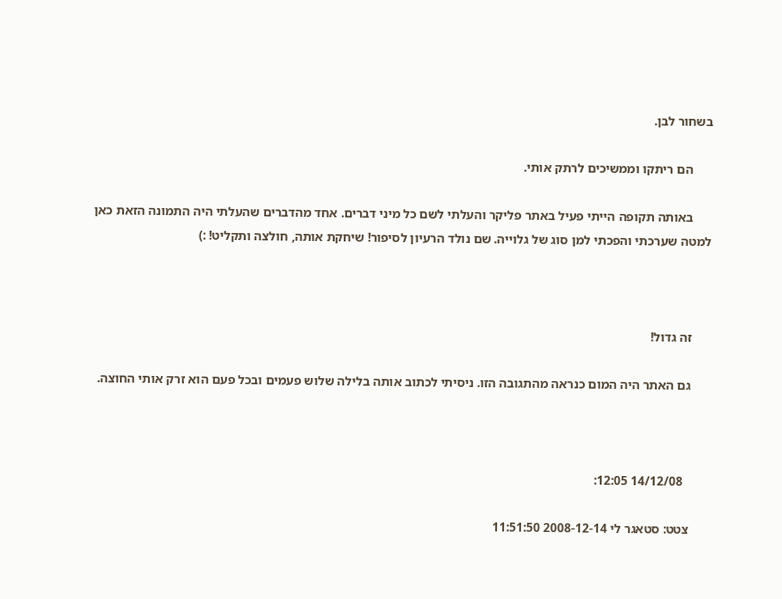בשחור לבן.

      הם ריתקו וממשיכים לרתק אותי.

      באותה תקופה הייתי פעיל באתר פליקר והעלתי לשם כל מיני דברים. אחד מהדברים שהעלתי היה התמונה הזאת כאן למטה שערכתי והפכתי למן סוג של גלוייה. שם נולד הרעיון לסיפור! שיחקת אותה, חולצה ותקליט! :)



      זה גדול!

      גם האתר היה המום כנראה מהתגובה הזו. ניסיתי לכתוב אותה בלילה שלוש פעמים ובכל פעם הוא זרק אותי החוצה.



        14/12/08 12:05:

      צטט: סטאגר לי 2008-12-14 11:51:50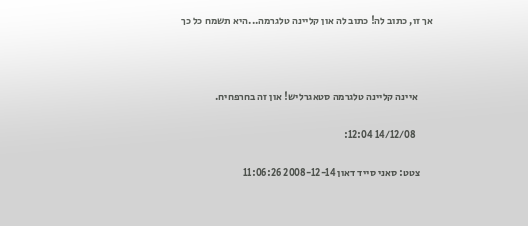אך זו, כתוב לה! כתוב לה און קליינה טלגרמה...היא תשמח כל כך



       איינה קליינה טלגרמה סטאגרליש! און זה בחרפחיח.

        14/12/08 12:04:

      צטט: סאני סייד דאון 2008-12-14 11:06:26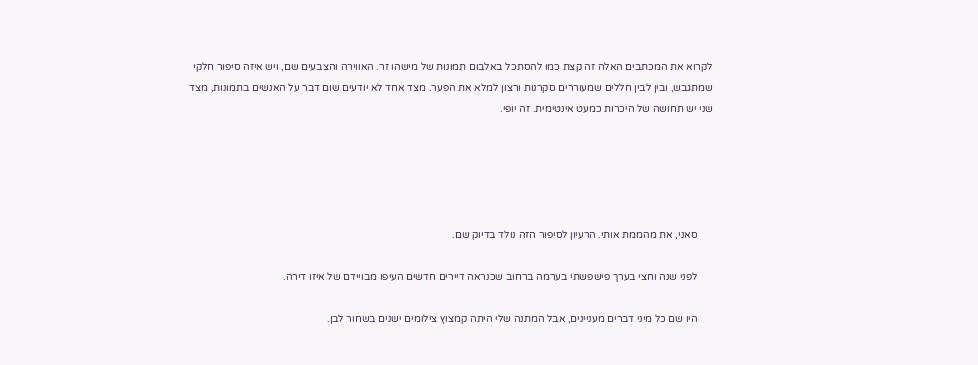לקרוא את המכתבים האלה זה קצת כמו להסתכל באלבום תמונות של מישהו זר. האווירה והצבעים שם, ויש איזה סיפור חלקי שמתגבש, ובין לבין חללים שמעוררים סקרנות ורצון למלא את הפער. מצד אחד לא יודעים שום דבר על האנשים בתמונות, מצד שני יש תחושה של היכרות כמעט אינטימית. זה יופי.





      סאני, את מהממת אותי. הרעיון לסיפור הזה נולד בדיוק שם.

      לפני שנה וחצי בערך פישפשתי בערמה ברחוב שכנראה דיירים חדשים העיפו מבויידם של איזו דירה.

      היו שם כל מיני דברים מעניינים, אבל המתנה שלי היתה קמצוץ צילומים ישנים בשחור לבן.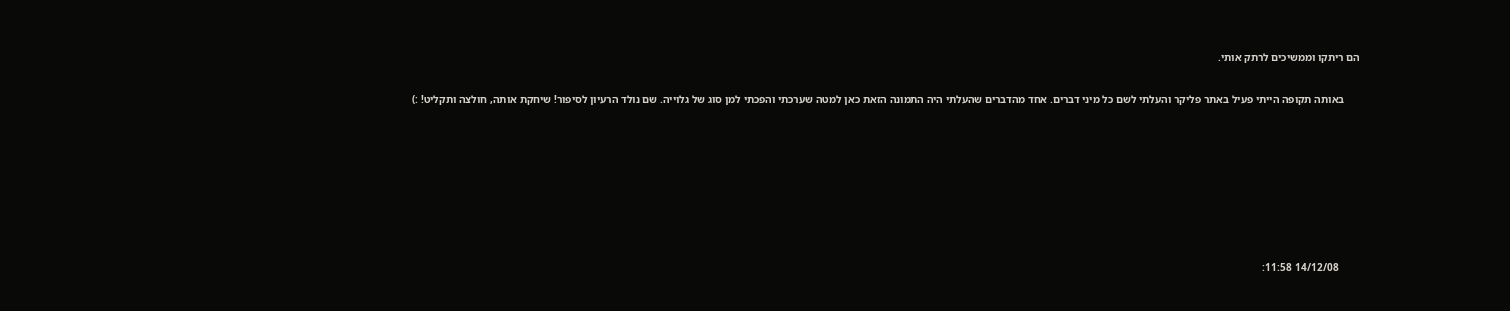הם ריתקו וממשיכים לרתק אותי.

      באותה תקופה הייתי פעיל באתר פליקר והעלתי לשם כל מיני דברים. אחד מהדברים שהעלתי היה התמונה הזאת כאן למטה שערכתי והפכתי למן סוג של גלוייה. שם נולד הרעיון לסיפור! שיחקת אותה, חולצה ותקליט! :)







        14/12/08 11:58: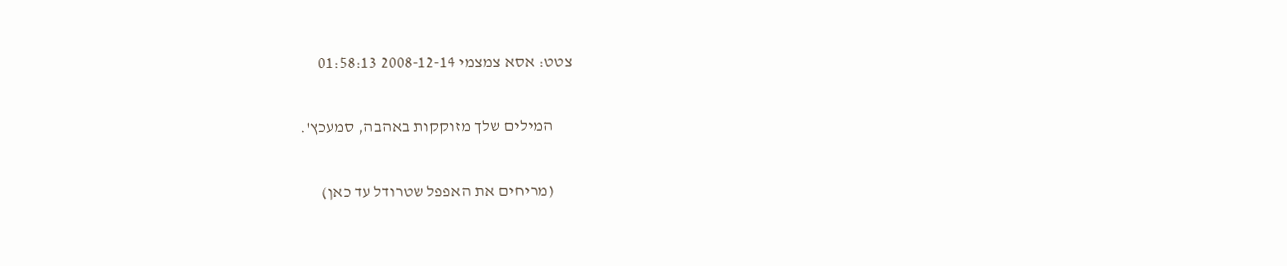צטט: אסא צמצמי 2008-12-14 01:58:13

      המילים שלך מזוקקות באהבה, סמעכץ'.

      (מריחים את האפפל שטרודל עד כאן)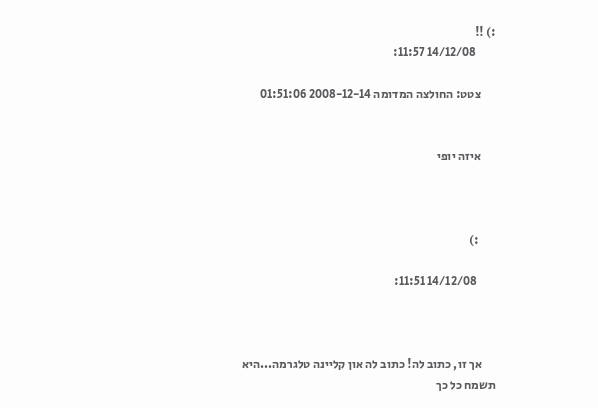:) !!
        14/12/08 11:57:

      צטט: החולצה המדומה 2008-12-14 01:51:06


      איזה יופי



       :)

        14/12/08 11:51:



      אך זו, כתוב לה! כתוב לה און קליינה טלגרמה...היא תשמח כל כך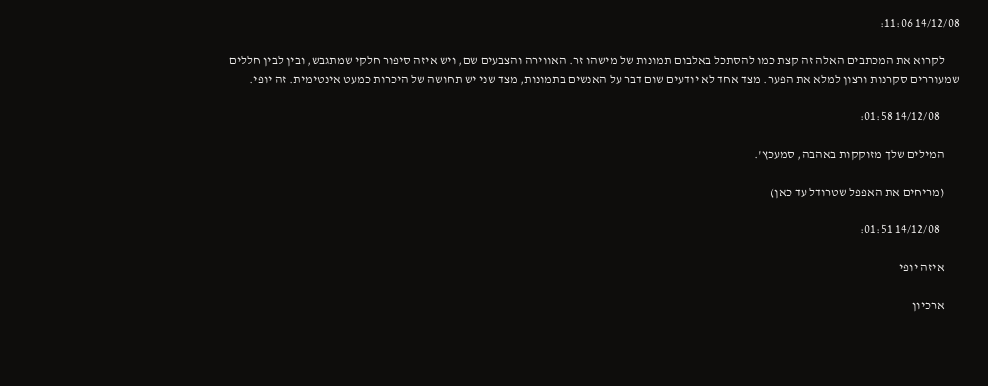14/12/08 11:06:

      לקרוא את המכתבים האלה זה קצת כמו להסתכל באלבום תמונות של מישהו זר. האווירה והצבעים שם, ויש איזה סיפור חלקי שמתגבש, ובין לבין חללים שמעוררים סקרנות ורצון למלא את הפער. מצד אחד לא יודעים שום דבר על האנשים בתמונות, מצד שני יש תחושה של היכרות כמעט אינטימית. זה יופי.

        14/12/08 01:58:

      המילים שלך מזוקקות באהבה, סמעכץ'.

      (מריחים את האפפל שטרודל עד כאן)

        14/12/08 01:51:

      איזה יופי

      ארכיון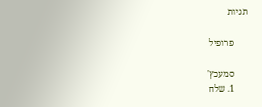תגיות

      פרופיל

      סמעכץ'
      1. שלח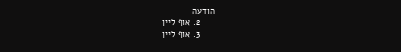הודעה
      2. אוף ליין
      3. אוף ליין